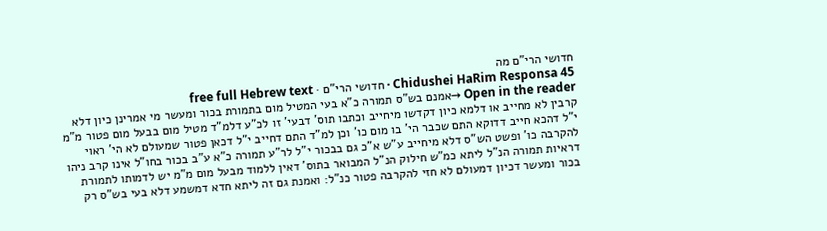חדושי הרי"ם מה
Chidushei HaRim Responsa 45 · חדושי הרי"ם · free full Hebrew text
Open in the reader →אמנם בש"ס תמורה כ"א בעי המטיל מום בתמורת בכור ומעשר מי אמרינן כיון דלא קרבין לא מחייב או דלמא כיון דקדשו מיחייב וכתבו תוס' דבעי' זו לכ"ע דלמ"ד מטיל מום בבעל מום פטור מ"מ י"ל דהכא חייב דדוקא התם שכבר הי' בו מום כו' וכן למ"ד התם דחייב י"ל דכאן פטור שמעולם לא הי' ראוי להקרבה כו' ופשט הש"ס דלא מיחייב ע"ש א"כ גם בבכור י"ל לר"ע תמורה כ"א ע"ב בכור בחו"ל אינו קרב ניהו דראיות תמורה הנ"ל ליתא כמ"ש חילוק הנ"ל המבואר בתוס' דאין ללמוד מבעל מום מ"מ יש לדמותו לתמורת בכור ומעשר דכיון דמעולם לא חזי להקרבה פטור כנ"ל: ואמנת גם זה ליתא חדא דמשמע דלא בעי בש"ס רק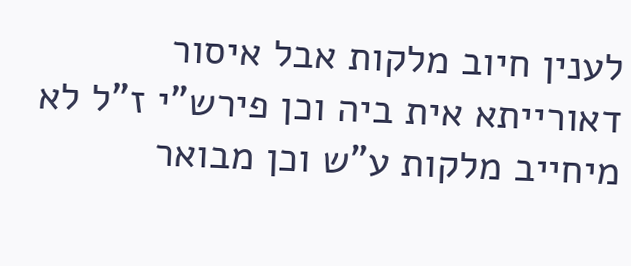לענין חיוב מלקות אבל איסור דאורייתא אית ביה וכן פירש"י ז"ל לא מיחייב מלקות ע"ש וכן מבואר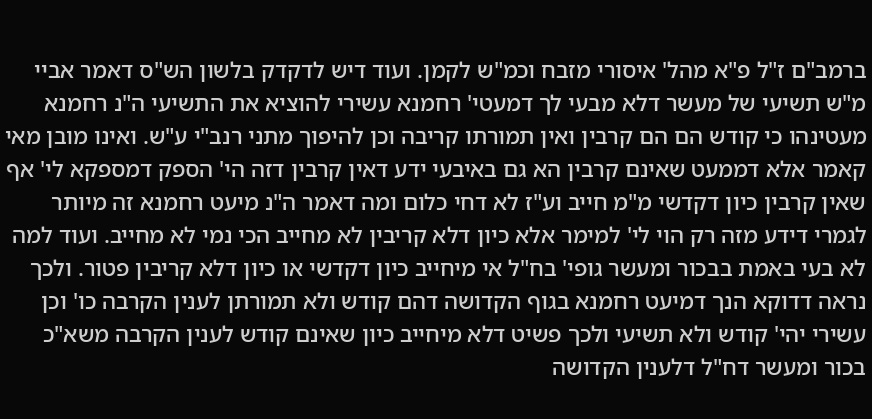ברמב"ם ז"ל פ"א מהל' איסורי מזבח וכמ"ש לקמן. ועוד דיש לדקדק בלשון הש"ס דאמר אביי מ"ש תשיעי של מעשר דלא מבעי לך דמעטי' רחמנא עשירי להוציא את התשיעי ה"נ רחמנא מעטינהו כי קודש הם הם קרבין ואין תמורתו קריבה וכן להיפוך מתני רנב"י ע"ש. ואינו מובן מאי קאמר אלא דממעט שאינם קרבין הא גם באיבעי ידע דאין קרבין דזה הי' הספק דמספקא לי' אף שאין קרבין כיון דקדשי מ"מ חייב וע"ז לא דחי כלום ומה דאמר ה"נ מיעט רחמנא זה מיותר לגמרי דידע מזה רק הוי לי' למימר אלא כיון דלא קריבין לא מחייב הכי נמי לא מחייב. ועוד למה לא בעי באמת בבכור ומעשר גופי' בח"ל אי מיחייב כיון דקדשי או כיון דלא קריבין פטור. ולכך נראה דדוקא הנך דמיעט רחמנא בגוף הקדושה דהם קודש ולא תמורתן לענין הקרבה כו' וכן עשירי יהי' קודש ולא תשיעי ולכך פשיט דלא מיחייב כיון שאינם קודש לענין הקרבה משא"כ בכור ומעשר דח"ל דלענין הקדושה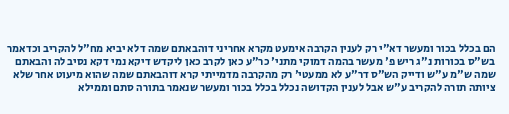הם בכלל בכור ומעשר דא"י רק לענין הקרבה אימעט מקרא אחריני דוהבאתם שמה דלא יביא מח"ל להקריב וכדאמר בש"ס בכורות נ"ג ריש פ' מעשר בהמה דמוקי מתני' כר"ע כאן לקרב כאן ליקדש דיקא נמי דקא נסיב לה והבאתם שמה ש"מ ע"ש ודייק הש"ס דר"ע לא ממעטי' רק מהקרבה מדמייתי קרא דוהבאתם שמה שהוא מיעוט אחר שלא ציותה תורה להקריב ע"ש אבל לענין הקדושה נכלל בכלל בכור ומעשר שנאמר בתורה סתם וממילא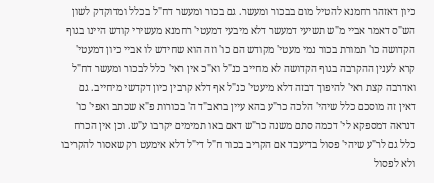כיון דאזהר רחמנא להטיל מום בבכור ומעשר. גם בכור ומעשר דח"ל בכלל ומדוקדק לשון הש"ס דאמר אביי מ"ש תשיעי דמעשר דלא מיבעי דמעטי' רחמנא מעשירי קודש היינו בגוף הקדושה כו' תמורת בכור נמי מעטי' מקודש הם כו' וזה הוא שחידש לו אביי כיון דמעטי' קרא לענין ההקרבה בגוף הקדושה לא מחייב כנ"ל וא"כ אין ראי' כלל לבכור ומעשר דח"ל ואדרבה קצת ראי' להיפוך דבזה דלא מיעטי' כנ"ל אף דלא קרבין כיון דקדשי מיחייב. גם דאין זה מוסכם כלל שיהי' הלכה כר"ע בהא עיין בראב"ד ה' בכורות פ"א שכתב ואפי' כו' דנראה דמספקא לי' דכמה סתם משנה כר"ש דאם באו תמימים יקרבו ע"ש. וכן אין הכרח כלל גם לר"ע שיהי' פסול בדיעבד אם הקריב בכור ח"ל די"ל דלא אימעט רק שאסור להקריבו ולא לפסול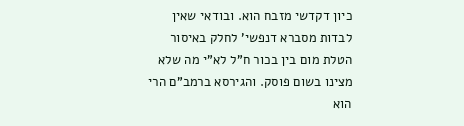כיון דקדשי מזבח הוא. ובודאי שאין לבדות מסברא דנפשי' לחלק באיסור הטלת מום בין בכור ח"ל לא"י מה שלא מצינו בשום פוסק. והגירסא ברמב"ם הרי הוא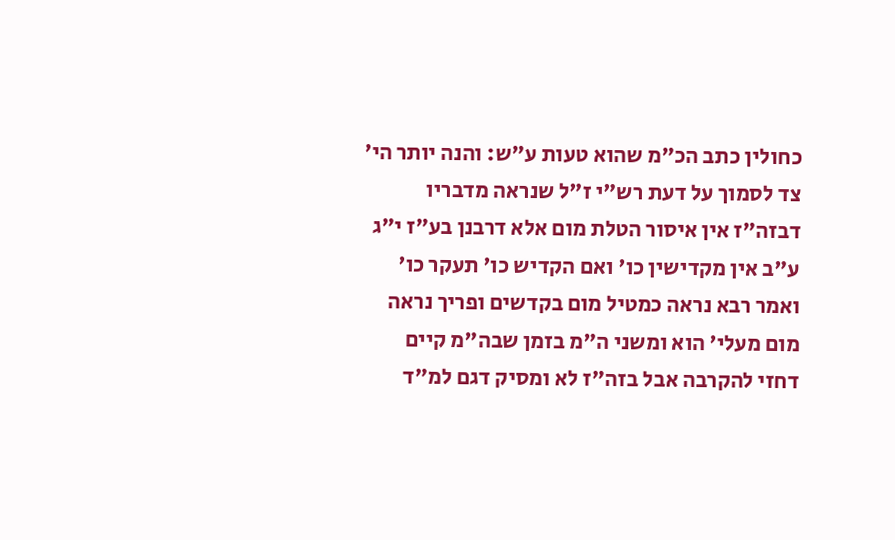כחולין כתב הכ"מ שהוא טעות ע"ש: והנה יותר הי' צד לסמוך על דעת רש"י ז"ל שנראה מדבריו דבזה"ז אין איסור הטלת מום אלא דרבנן בע"ז י"ג ע"ב אין מקדישין כו' ואם הקדיש כו' תעקר כו' ואמר רבא נראה כמטיל מום בקדשים ופריך נראה מום מעלי' הוא ומשני ה"מ בזמן שבה"מ קיים דחזי להקרבה אבל בזה"ז לא ומסיק דגם למ"ד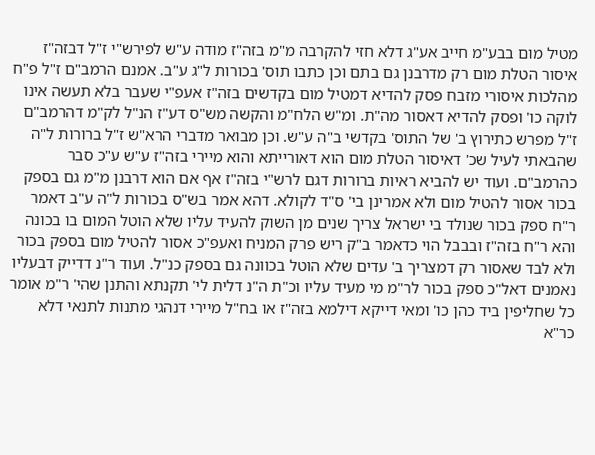מטיל מום בבע"מ חייב אע"ג דלא חזי להקרבה מ"מ בזה"ז מודה ע"ש לפירש"י ז"ל דבזה"ז איסור הטלת מום רק מדרבנן גם בתם וכן כתבו תוס' בכורות ל"ג ע"ב. אמנם הרמב"ם ז"ל פ"ח מהלכות איסורי מזבח פסק להדיא דמטיל מום בקדשים בזה"ז אעפ"י שעבר בלא תעשה אינו לוקה כו' ופסק להדיא דאסור מה"ת. ומ"ש הלח"מ והקשה מש"ס דע"ז הנ"ל לק"מ דהרמב"ם ז"ל מפרש כתירוץ ב' של התוס' בקדשי ב"ה ע"ש. וכן מבואר מדברי הרא"ש ז"ל ברורות ל"ה שהבאתי לעיל שכ' דאיסור הטלת מום הוא דאורייתא והוא מיירי בזה"ז ע"ש ע"כ סבר כהרמב"ם. ועוד יש להביא ראיות ברורות דגם לרש"י בזה"ז אף אם הוא דרבנן מ"מ גם בספק בכור אסור להטיל מום ולא אמרינן בי' ס"ד לקולא. דהא אמר בש"ס בכורות ל"ה ע"ב דאמר ר"ח ספק בכור שנולד בי ישראל צריך שנים מן השוק להעיד עליו שלא הוטל המום בו בכונה והא ר"ח בזה"ז ובבבל הוי כדאמר ב"ק ריש פרק המניח ואעפ"כ אסור להטיל מום בספק בכור ולא לבד שאסור רק דמצריך ב' עדים שלא הוטל בכוונה גם בספק כנ"ל. ועוד ר"נ דדייק דבעליו נאמנים דאל"כ ספק בכור לר"מ מי מעיד עליו וכ"ת ה"נ דלית לי' תקנתא והתנן שהי' ר"מ אומר כל שחליפין ביד כהן כו' ומאי דייקא דילמא בזה"ז או בח"ל מיירי דנהגי מתנות לתנאי דלא כר"א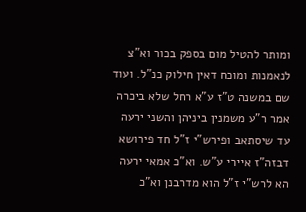ומותר להטיל מום בספק בכור וא"צ לנאמנות ומוכח דאין חילוק כנ"ל. ועוד שם במשנה ט"ז ע"א רחל שלא ביכרה אמר ר"ע משמנין ביניהן והשני ירעה עד שיסתאב ופירש"י ז"ל חד פירושא דבזה"ז איירי ע"ש. וא"כ אמאי ירעה הא לרש"י ז"ל הוא מדרבנן וא"כ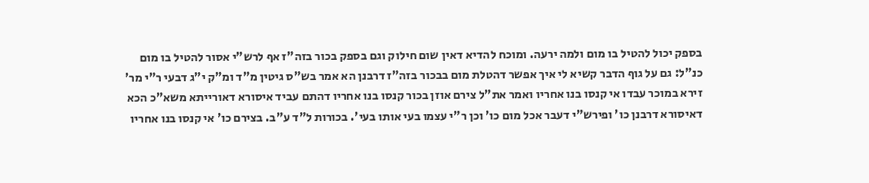בספק יכול להטיל בו מום ולמה ירעה. ומוכח להדיא דאין שום חילוק וגם בספק בכור בזה"ז אף לרש"י אסור להטיל בו מום כנ"ל: גם על גוף הדבר קשיא לי איך אפשר דהטלת מום בבכור בזה"ז דרבנן הא אמר בש"ס גיטין מ"ד ומ"ק י"ג דבעי ר"י מר' זירא במוכר עבדו אי קנסו בנו אחריו ואמר את"ל צירם אוזן בכור קנסו בנו אחריו דהתם עביד איסורא דאורייתא משא"כ הכא דאיסורא דרבנן כו' ופירש"י דעבר אכל מום כו' וכן ר"י עצמו בעי אותו בעי'. בכורות ל"ד ע"ב. בצירם כו' אי קנסו בנו אחריו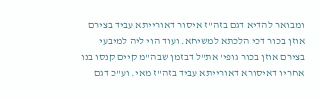ומבואר להדיא דגם בזה"ז איסור דאורייתא עביד בצירם אוזן בכור דכי הלכתא למשיחא. ועוד הוי ליה למיבעי בצירם אוזן בכור גופי' את"ל דבזמן שבה"מ קיים קנסו בנו אחריו דאיסורא דאורייתא עביד בזה"ז מאי. וע"כ דגם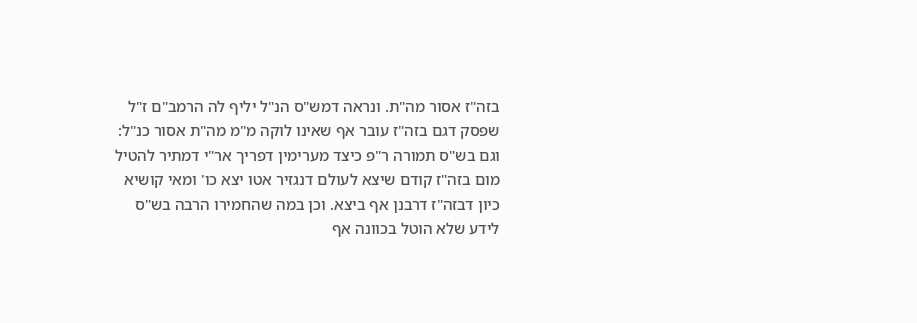בזה"ז אסור מה"ת. ונראה דמש"ס הנ"ל יליף לה הרמב"ם ז"ל שפסק דגם בזה"ז עובר אף שאינו לוקה מ"מ מה"ת אסור כנ"ל: וגם בש"ס תמורה ר"פ כיצד מערימין דפריך אר"י דמתיר להטיל מום בזה"ז קודם שיצא לעולם דנגזיר אטו יצא כו' ומאי קושיא כיון דבזה"ז דרבנן אף ביצא. וכן במה שהחמירו הרבה בש"ס לידע שלא הוטל בכוונה אף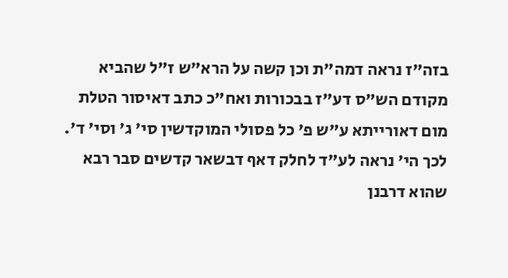בזה"ז נראה דמה"ת וכן קשה על הרא"ש ז"ל שהביא מקודם הש"ס דע"ז בבכורות ואח"כ כתב דאיסור הטלת מום דאורייתא ע"ש פ' כל פסולי המוקדשין סי' ג' וסי' ד'. לכך הי' נראה לע"ד לחלק דאף דבשאר קדשים סבר רבא שהוא דרבנן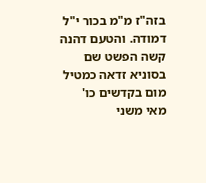בזה"ז מ"מ בכור י"ל דמודה. והטעם דהנה קשה הפשט שם בסוניא זדאה כמטיל מום בקדשים כו' מאי משני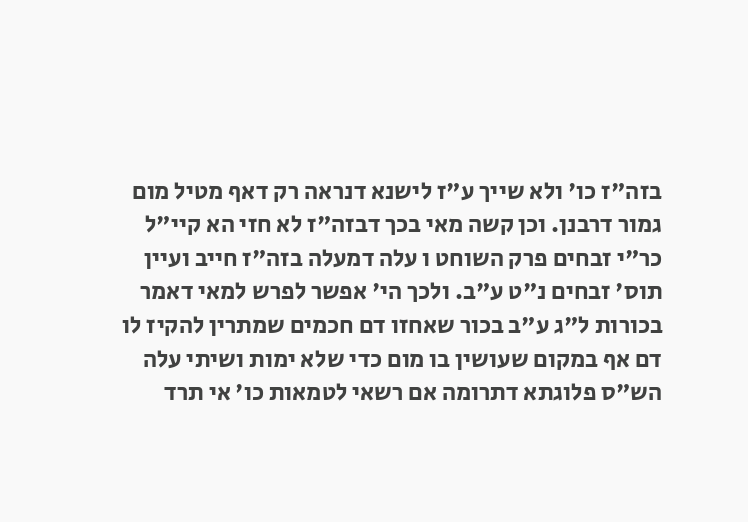בזה"ז כו' ולא שייך ע"ז לישנא דנראה רק דאף מטיל מום גמור דרבנן. וכן קשה מאי בכך דבזה"ז לא חזי הא קיי"ל כר"י זבחים פרק השוחט ו עלה דמעלה בזה"ז חייב ועיין תוס' זבחים נ"ט ע"ב. ולכך הי' אפשר לפרש למאי דאמר בכורות ל"ג ע"ב בכור שאחזו דם חכמים שמתרין להקיז לו דם אף במקום שעושין בו מום כדי שלא ימות ושיתי עלה הש"ס פלוגתא דתרומה אם רשאי לטמאות כו' אי תרד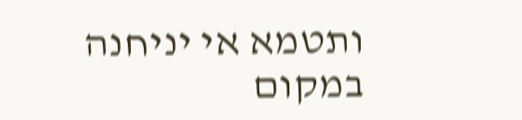ותטמא אי יניחנה במקום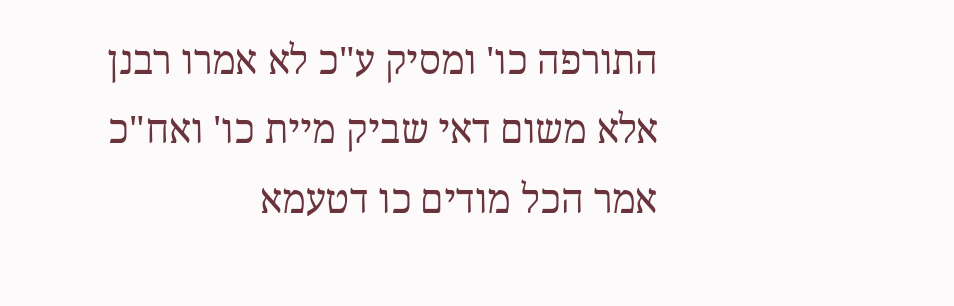התורפה כו' ומסיק ע"כ לא אמרו רבנן אלא משום דאי שביק מיית כו' ואח"כ אמר הכל מודים כו דטעמא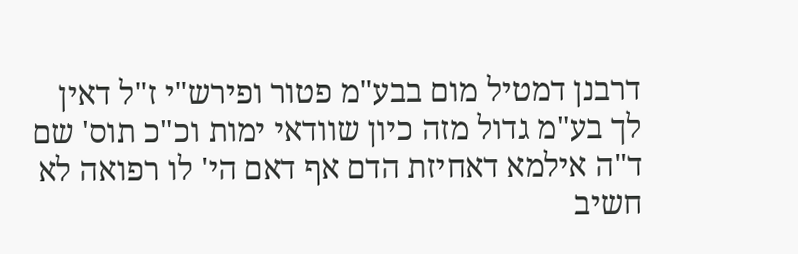דרבנן דמטיל מום בבע"מ פטור ופירש"י ז"ל דאין לך בע"מ גדול מזה כיון שוודאי ימות וכ"כ תוס' שם ד"ה אילמא דאחיזת הדם אף דאם הי' לו רפואה לא חשיב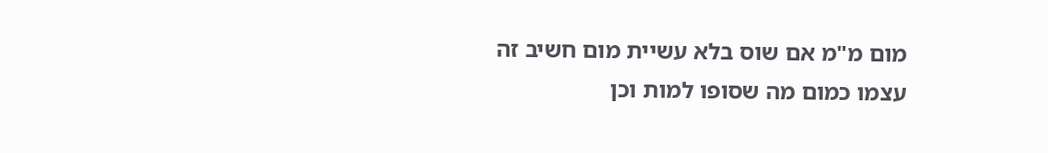מום מ"מ אם שוס בלא עשיית מום חשיב זה עצמו כמום מה שסופו למות וכן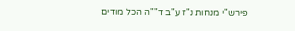פירש"י מנחות נ"ז ע"ב ד""ה הכל מודים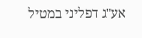אע"ג דפליני במטיל